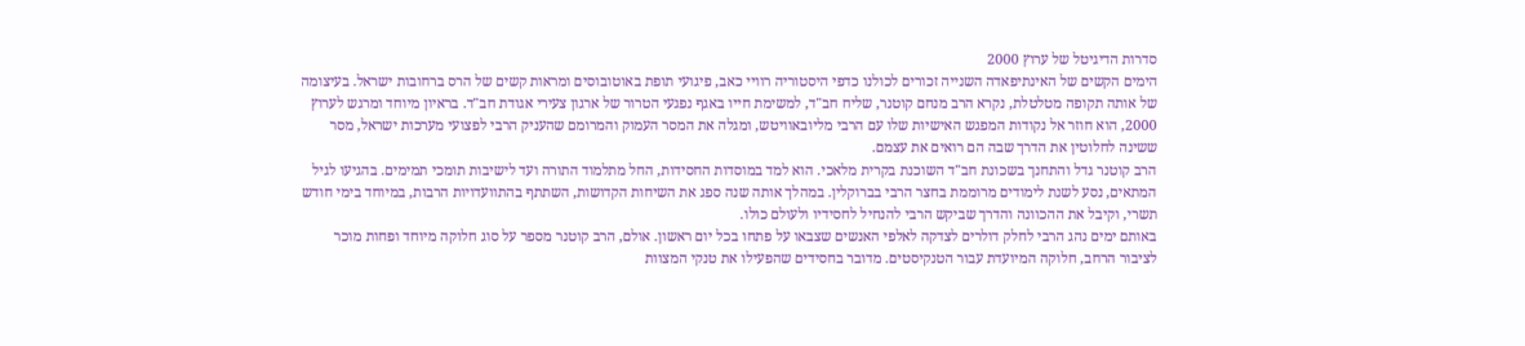סדרות הדיגיטל של ערוץ 2000
הימים הקשים של האינתיפאדה השנייה זכורים לכולנו כדפי היסטוריה רוויי כאב, פיגועי תופת באוטובוסים ומראות קשים של הרס ברחובות ישראל. בעיצומה של אותה תקופה מטלטלת, נקרא הרב מנחם קוטנר, שליח חב"ד, למשימת חייו באגף נפגעי הטרור של ארגון צעירי אגודת חב"ד. בראיון מיוחד ומרגש לערוץ 2000, הוא חוזר אל נקודות המפגש האישיות שלו עם הרבי מליובאוויטש, ומגלה את המסר העמוק והמרומם שהעניק הרבי לפצועי מערכות ישראל, מסר ששינה לחלוטין את הדרך שבה הם רואים את עצמם.
הרב קוטנר גדל והתחנך בשכונת חב"ד השוכנת בקרית מלאכי. הוא למד במוסדות החסידות, החל מתלמוד התורה ועד לישיבות תומכי תמימים. בהגיעו לגיל המתאים, נסע לשנת לימודים מרוממת בחצר הרבי בברוקלין. במהלך אותה שנה ספג את השיחות הקדושות, השתתף בהתוועדויות הרבות, במיוחד בימי חודש תשרי, וקיבל את ההכוונה והדרך שביקש הרבי להנחיל לחסידיו ולעולם כולו.
באותם ימים נהג הרבי לחלק דולרים לצדקה לאלפי האנשים שצבאו על פתחו בכל יום ראשון. אולם, הרב קוטנר מספר על סוג חלוקה מיוחד ופחות מוכר לציבור הרחב, חלוקה המיועדת עבור הטנקיסטים. מדובר בחסידים שהפעילו את טנקי המצוות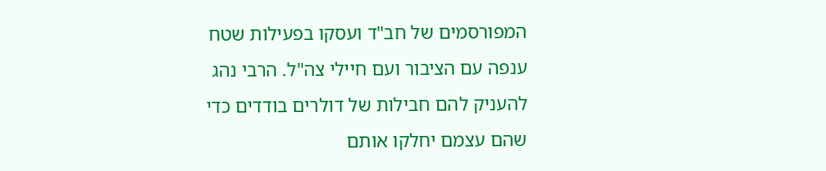המפורסמים של חב"ד ועסקו בפעילות שטח ענפה עם הציבור ועם חיילי צה"ל. הרבי נהג להעניק להם חבילות של דולרים בודדים כדי שהם עצמם יחלקו אותם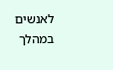לאנשים במהלך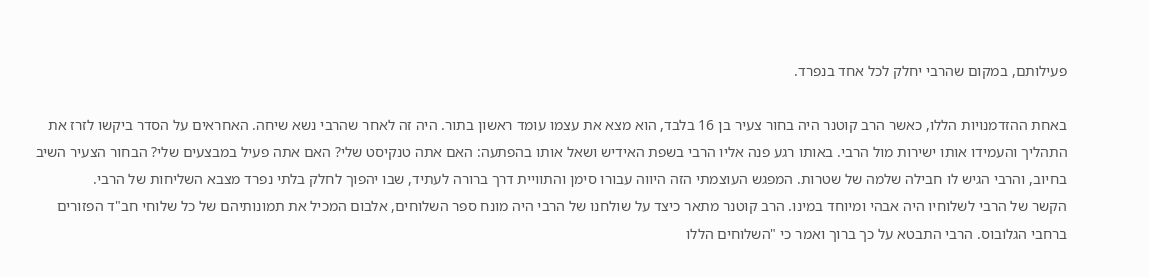פעילותם, במקום שהרבי יחלק לכל אחד בנפרד.

באחת ההזדמנויות הללו, כאשר הרב קוטנר היה בחור צעיר בן 16 בלבד, הוא מצא את עצמו עומד ראשון בתור. היה זה לאחר שהרבי נשא שיחה. האחראים על הסדר ביקשו לזרז את התהליך והעמידו אותו ישירות מול הרבי. באותו רגע פנה אליו הרבי בשפת האידיש ושאל אותו בהפתעה: האם אתה טנקיסט שלי? האם אתה פעיל במבצעים שלי? הבחור הצעיר השיב בחיוב, והרבי הגיש לו חבילה שלמה של שטרות. המפגש העוצמתי הזה היווה עבורו סימן והתוויית דרך ברורה לעתיד, שבו יהפוך לחלק בלתי נפרד מצבא השליחות של הרבי.
הקשר של הרבי לשלוחיו היה אבהי ומיוחד במינו. הרב קוטנר מתאר כיצד על שולחנו של הרבי היה מונח ספר השלוחים, אלבום המכיל את תמונותיהם של כל שלוחי חב"ד הפזורים ברחבי הגלובוס. הרבי התבטא על כך ברוך ואמר כי "השלוחים הללו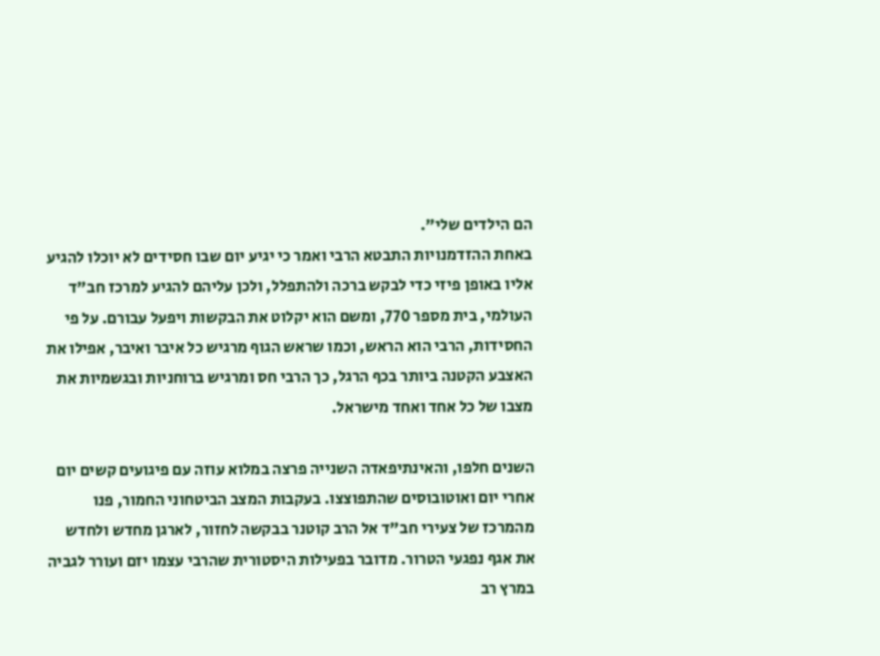הם הילדים שלי".
באחת ההזדמנויות התבטא הרבי ואמר כי יגיע יום שבו חסידים לא יוכלו להגיע אליו באופן פיזי כדי לבקש ברכה ולהתפלל, ולכן עליהם להגיע למרכז חב"ד העולמי, בית מספר 770, ומשם הוא יקלוט את הבקשות ויפעל עבורם. על פי החסידות, הרבי הוא הראש, וכמו שראש הגוף מרגיש כל איבר ואיבר, אפילו את האצבע הקטנה ביותר בכף הרגל, כך הרבי חס ומרגיש ברוחניות ובגשמיות את מצבו של כל אחד ואחד מישראל.

השנים חלפו, והאינתיפאדה השנייה פרצה במלוא עוזה עם פיגועים קשים יום אחרי יום ואוטובוסים שהתפוצצו. בעקבות המצב הביטחוני החמור, פנו מהמרכז של צעירי חב"ד אל הרב קוטנר בבקשה לחזור, לארגן מחדש ולחדש את אגף נפגעי הטרור. מדובר בפעילות היסטורית שהרבי עצמו יזם ועורר לגביה במרץ רב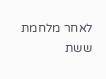לאחר מלחמת ששת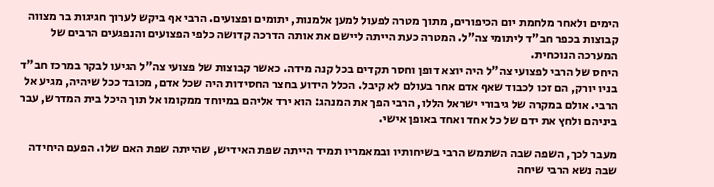הימים ולאחר מלחמת יום הכיפורים, מתוך מטרה לפעול למען אלמנות, יתומים ופצועים. הרבי אף ביקש לערוך חגיגות בר מצווה קבוצות בכפר חב"ד ליתומי צה"ל. המטרה כעת הייתה ליישם את אותה הדרכה קדושה כלפי הפצועים והנפגעים הרבים של המערכה הנוכחית.
היחס של הרבי לפצועי צה"ל היה יוצא דופן וחסר תקדים בכל קנה מידה. כאשר קבוצות של פצועי צה"ל הגיעו לבקר במרכז חב"ד בניו יורק, הם זכו לכבוד שאף אדם אחר בעולם לא קיבל. הכלל הידוע בחצר החסידות היה שכל אדם, מכובד ככל שיהיה, מגיע אל הרבי. אולם במקרה של גיבורי ישראל הללו, הרבי הפך את המנהג: הוא ירד אליהם במיוחד ממקומו אל תוך היכל בית המדרש, עבר ביניהם ולחץ את ידם של כל אחד ואחד באופן אישי.

מעבר לכך, השפה שבה השתמש הרבי בשיחותיו ובמאמריו תמיד הייתה שפת האידיש, שהייתה שפת האם שלו. הפעם היחידה שבה נשא הרבי שיחה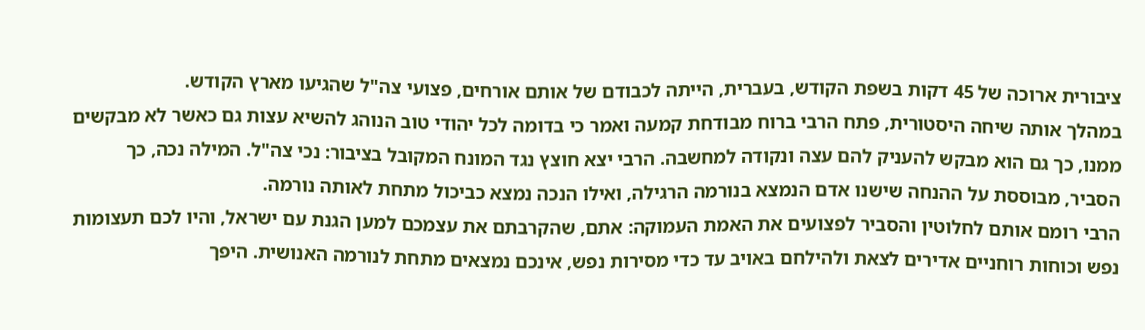ציבורית ארוכה של 45 דקות בשפת הקודש, בעברית, הייתה לכבודם של אותם אורחים, פצועי צה"ל שהגיעו מארץ הקודש.
במהלך אותה שיחה היסטורית, פתח הרבי ברוח מבודחת קמעה ואמר כי בדומה לכל יהודי טוב הנוהג להשיא עצות גם כאשר לא מבקשים ממנו, כך גם הוא מבקש להעניק להם עצה ונקודה למחשבה. הרבי יצא חוצץ נגד המונח המקובל בציבור: נכי צה"ל. המילה נכה, כך הסביר, מבוססת על ההנחה שישנו אדם הנמצא בנורמה הרגילה, ואילו הנכה נמצא כביכול מתחת לאותה נורמה.
הרבי רומם אותם לחלוטין והסביר לפצועים את האמת העמוקה: אתם, שהקרבתם את עצמכם למען הגנת עם ישראל, והיו לכם תעצומות נפש וכוחות רוחניים אדירים לצאת ולהילחם באויב עד כדי מסירות נפש, אינכם נמצאים מתחת לנורמה האנושית. היפך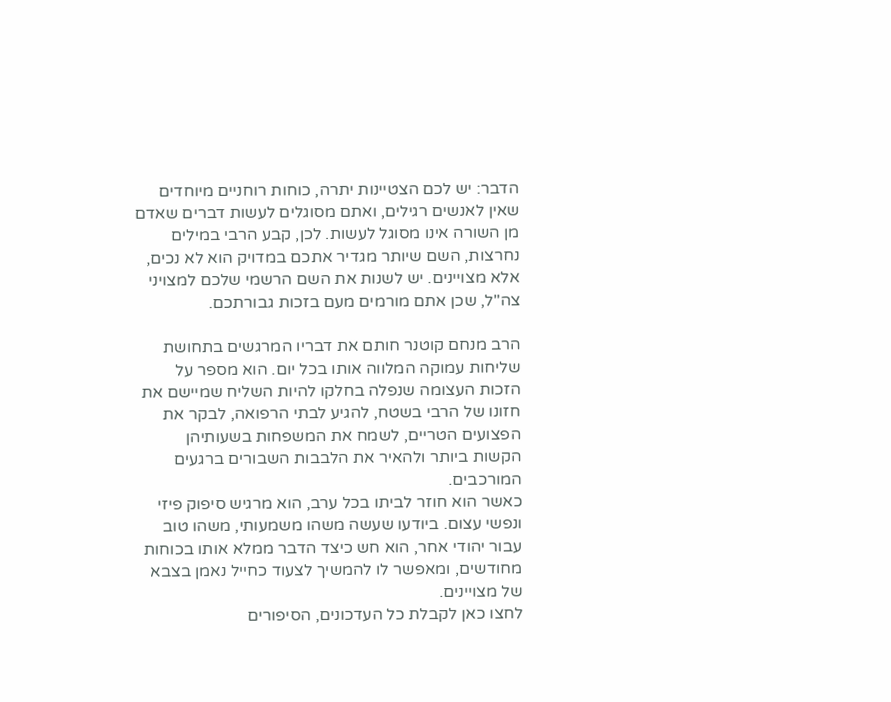הדבר: יש לכם הצטיינות יתרה, כוחות רוחניים מיוחדים שאין לאנשים רגילים, ואתם מסוגלים לעשות דברים שאדם מן השורה אינו מסוגל לעשות. לכן, קבע הרבי במילים נחרצות, השם שיותר מגדיר אתכם במדויק הוא לא נכים, אלא מצויינים. יש לשנות את השם הרשמי שלכם למצויני צה"ל, שכן אתם מורמים מעם בזכות גבורתכם.

הרב מנחם קוטנר חותם את דבריו המרגשים בתחושת שליחות עמוקה המלווה אותו בכל יום. הוא מספר על הזכות העצומה שנפלה בחלקו להיות השליח שמיישם את חזונו של הרבי בשטח, להגיע לבתי הרפואה, לבקר את הפצועים הטריים, לשמח את המשפחות בשעותיהן הקשות ביותר ולהאיר את הלבבות השבורים ברגעים המורכבים.
כאשר הוא חוזר לביתו בכל ערב, הוא מרגיש סיפוק פיזי ונפשי עצום. ביודעו שעשה משהו משמעותי, משהו טוב עבור יהודי אחר, הוא חש כיצד הדבר ממלא אותו בכוחות מחודשים, ומאפשר לו להמשיך לצעוד כחייל נאמן בצבא של מצויינים.
לחצו כאן לקבלת כל העדכונים, הסיפורים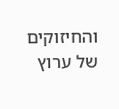והחיזוקים של ערוץ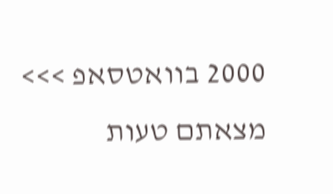2000 בוואטסאפ >>>
מצאתם טעות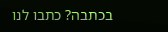בכתבה? כתבו לנו